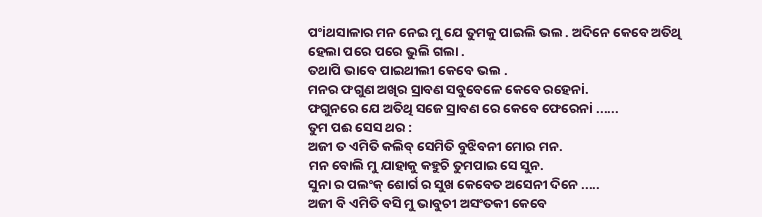ପଂiଥସାଳାର ମନ ନେଇ ମୁ ଯେ ତୁମକୁ ପାଇଲି ଭଲ . ଅଦିନେ କେବେ ଅତିଥି ହେଲା ପରେ ପରେ ଭୁଲି ଗଲା .
ତଥାପି ଭାବେ ପାଇଥୀଲୀ କେବେ ଭଲ .
ମନର ଫଗୁଣ ଅଖିର ସ୍ରାବଣ ସବୁବେଳେ କେବେ ରହେନi.
ଫଗୁନରେ ଯେ ଅତିଥି ସଜେ ସ୍ରାବଣ ରେ କେବେ ଫେରେନi ......
ତୁମ ପଈ ସେସ ଥର :
ଅଜୀ ତ ଏମିତି କଲିବ୍ ସେମିତି ବୁଝିବନୀ ମୋର ମନ.
ମନ ବୋଲି ମୁ ଯାହାକୁ କହୁଚି ତୁମପାଇ ସେ ସୁନ.
ସୁନା ର ପଲଂକ୍ ଶୋର୍ଗ ର ସୁଖ କେବେତ ଅସେନୀ ଦିନେ .....
ଅଜୀ ବି ଏମିତି ବସି ମୁ ଭାବୁଚୀ ଅସଂତକୀ କେବେ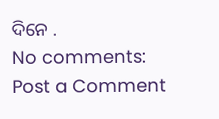ଦିନେ .
No comments:
Post a Comment